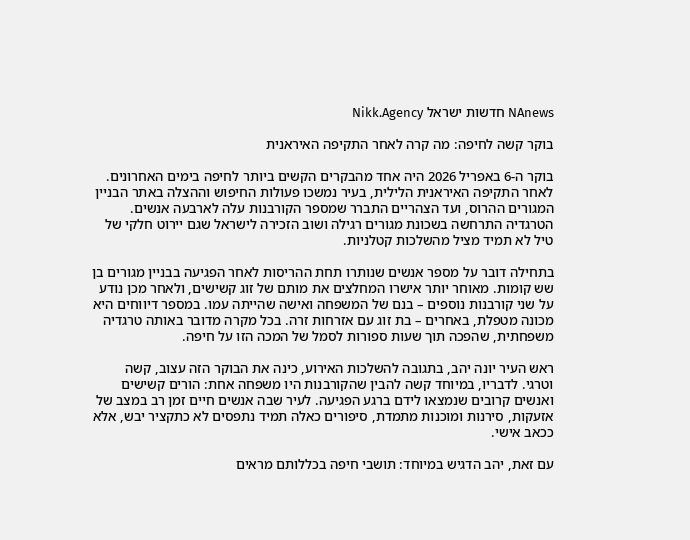NAnews חדשות ישראל Nikk.Agency

בוקר קשה לחיפה: מה קרה לאחר התקיפה האיראנית

בוקר ה-6 באפריל 2026 היה אחד מהבקרים הקשים ביותר לחיפה בימים האחרונים. לאחר התקיפה האיראנית הלילית, בעיר נמשכו פעולות החיפוש וההצלה באתר הבניין המגורים ההרוס, ועד הצהריים התברר שמספר הקורבנות עלה לארבעה אנשים. הטרגדיה התרחשה בשכונת מגורים רגילה ושוב הזכירה לישראל שגם יירוט חלקי של טיל לא תמיד מציל מהשלכות קטלניות.

בתחילה דובר על מספר אנשים שנותרו תחת ההריסות לאחר הפגיעה בבניין מגורים בן שש קומות. מאוחר יותר אישרו המחלצים את מותם של זוג קשישים, ולאחר מכן נודע על שני קורבנות נוספים – בנם של המשפחה ואישה שהייתה עמו. במספר דיווחים היא מכונה מטפלת, באחרים – בת זוג עם אזרחות זרה. בכל מקרה מדובר באותה טרגדיה משפחתית, שהפכה תוך שעות ספורות לסמל של המכה הזו על חיפה.

ראש העיר יונה יהב, בתגובה להשלכות האירוע, כינה את הבוקר הזה עצוב, קשה וטרגי. לדבריו, במיוחד קשה להבין שהקורבנות היו משפחה אחת: הורים קשישים ואנשים קרובים שנמצאו לידם ברגע הפגיעה. לעיר שבה אנשים חיים זמן רב במצב של אזעקות, סירנות ומוכנות מתמדת, סיפורים כאלה תמיד נתפסים לא כתקציר יבש, אלא ככאב אישי.

עם זאת, יהב הדגיש במיוחד: תושבי חיפה בכללותם מראים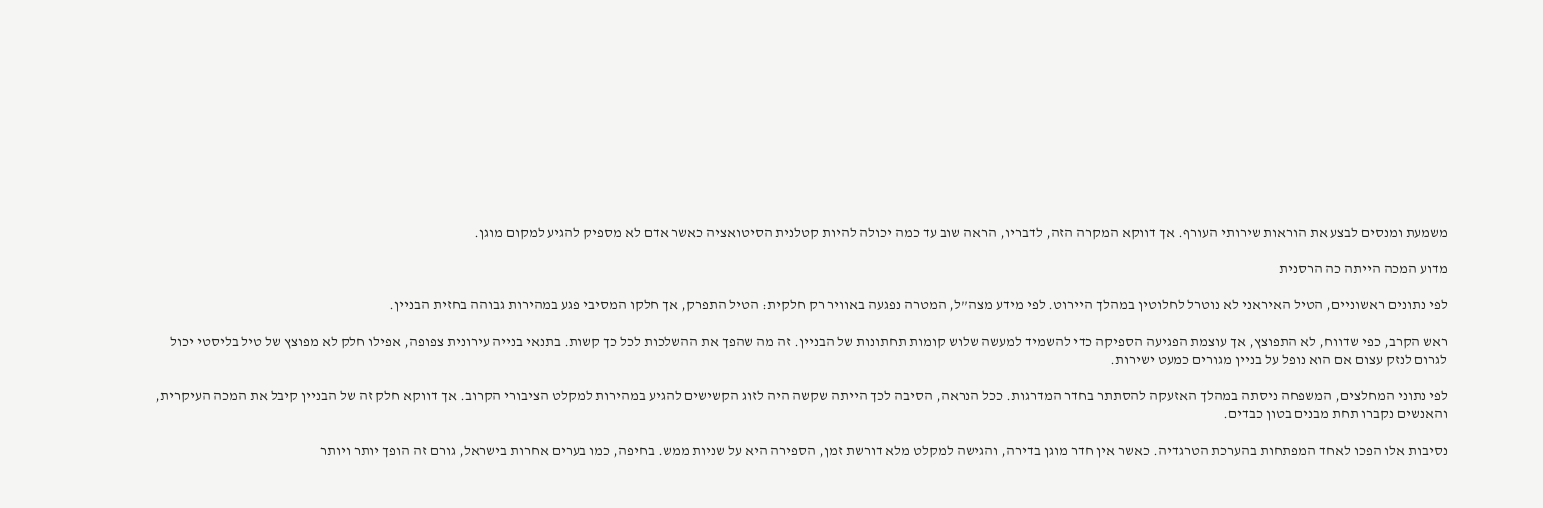משמעת ומנסים לבצע את הוראות שירותי העורף. אך דווקא המקרה הזה, לדבריו, הראה שוב עד כמה יכולה להיות קטלנית הסיטואציה כאשר אדם לא מספיק להגיע למקום מוגן.

מדוע המכה הייתה כה הרסנית

לפי נתונים ראשוניים, הטיל האיראני לא נוטרל לחלוטין במהלך היירוט. לפי מידע מצה”ל, המטרה נפגעה באוויר רק חלקית: הטיל התפרק, אך חלקו המסיבי פגע במהירות גבוהה בחזית הבניין.

ראש הקרב, כפי שדווח, לא התפוצץ, אך עוצמת הפגיעה הספיקה כדי להשמיד למעשה שלוש קומות תחתונות של הבניין. זה מה שהפך את ההשלכות לכל כך קשות. בתנאי בנייה עירונית צפופה, אפילו חלק לא מפוצץ של טיל בליסטי יכול לגרום לנזק עצום אם הוא נופל על בניין מגורים כמעט ישירות.

לפי נתוני המחלצים, המשפחה ניסתה במהלך האזעקה להסתתר בחדר המדרגות. ככל הנראה, הסיבה לכך הייתה שקשה היה לזוג הקשישים להגיע במהירות למקלט הציבורי הקרוב. אך דווקא חלק זה של הבניין קיבל את המכה העיקרית, והאנשים נקברו תחת מבנים בטון כבדים.

נסיבות אלו הפכו לאחד המפתחות בהערכת הטרגדיה. כאשר אין חדר מוגן בדירה, והגישה למקלט מלא דורשת זמן, הספירה היא על שניות ממש. בחיפה, כמו בערים אחרות בישראל, גורם זה הופך יותר ויותר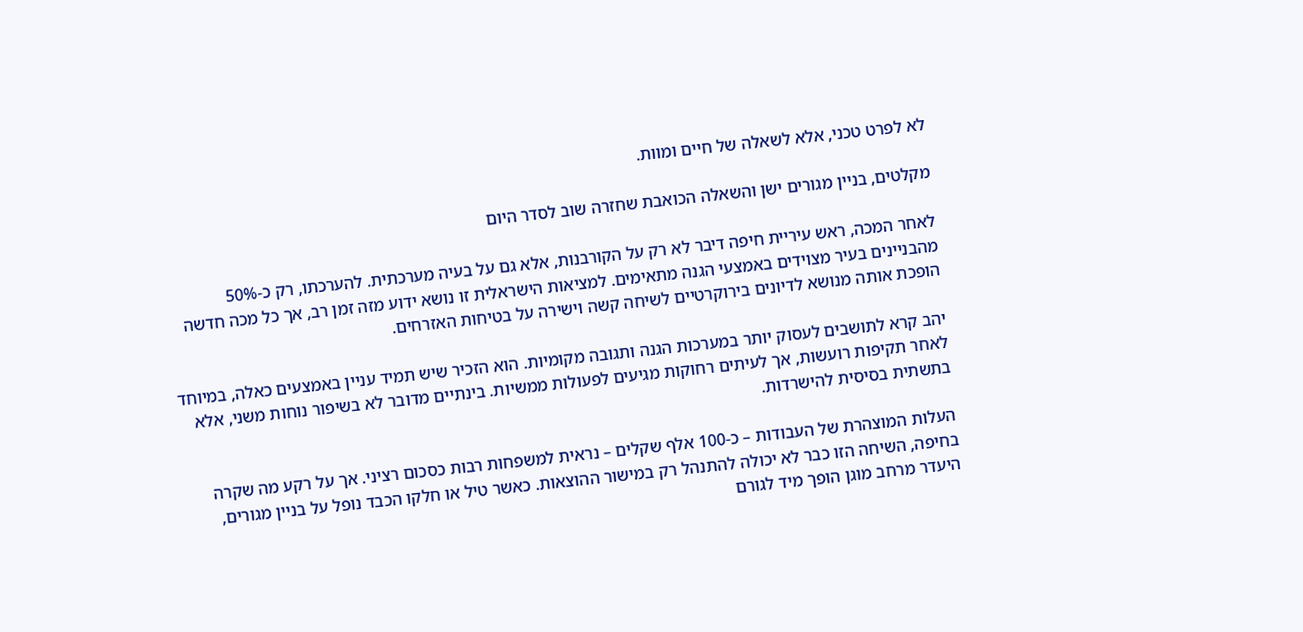לא לפרט טכני, אלא לשאלה של חיים ומוות.

מקלטים, בניין מגורים ישן והשאלה הכואבת שחזרה שוב לסדר היום

לאחר המכה, ראש עיריית חיפה דיבר לא רק על הקורבנות, אלא גם על בעיה מערכתית. להערכתו, רק כ-50% מהבניינים בעיר מצוידים באמצעי הגנה מתאימים. למציאות הישראלית זו נושא ידוע מזה זמן רב, אך כל מכה חדשה הופכת אותה מנושא לדיונים בירוקרטיים לשיחה קשה וישירה על בטיחות האזרחים.

יהב קרא לתושבים לעסוק יותר במערכות הגנה ותגובה מקומיות. הוא הזכיר שיש תמיד עניין באמצעים כאלה, במיוחד לאחר תקיפות רועשות, אך לעיתים רחוקות מגיעים לפעולות ממשיות. בינתיים מדובר לא בשיפור נוחות משני, אלא בתשתית בסיסית להישרדות.

העלות המוצהרת של העבודות – כ-100 אלף שקלים – נראית למשפחות רבות כסכום רציני. אך על רקע מה שקרה בחיפה, השיחה הזו כבר לא יכולה להתנהל רק במישור ההוצאות. כאשר טיל או חלקו הכבד נופל על בניין מגורים, היעדר מרחב מוגן הופך מיד לגורם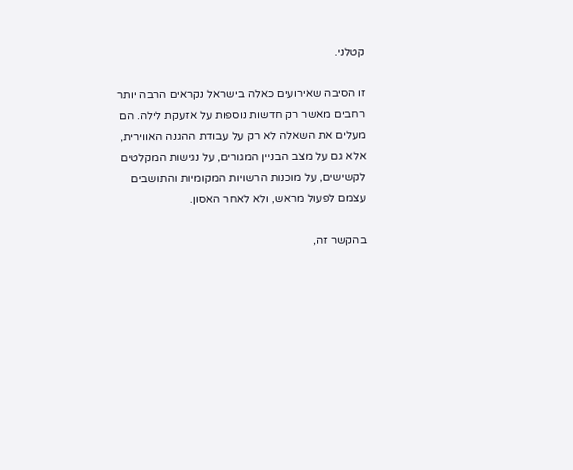קטלני.

זו הסיבה שאירועים כאלה בישראל נקראים הרבה יותר רחבים מאשר רק חדשות נוספות על אזעקת לילה. הם מעלים את השאלה לא רק על עבודת ההגנה האווירית, אלא גם על מצב הבניין המגורים, על נגישות המקלטים לקשישים, על מוכנות הרשויות המקומיות והתושבים עצמם לפעול מראש, ולא לאחר האסון.

בהקשר זה,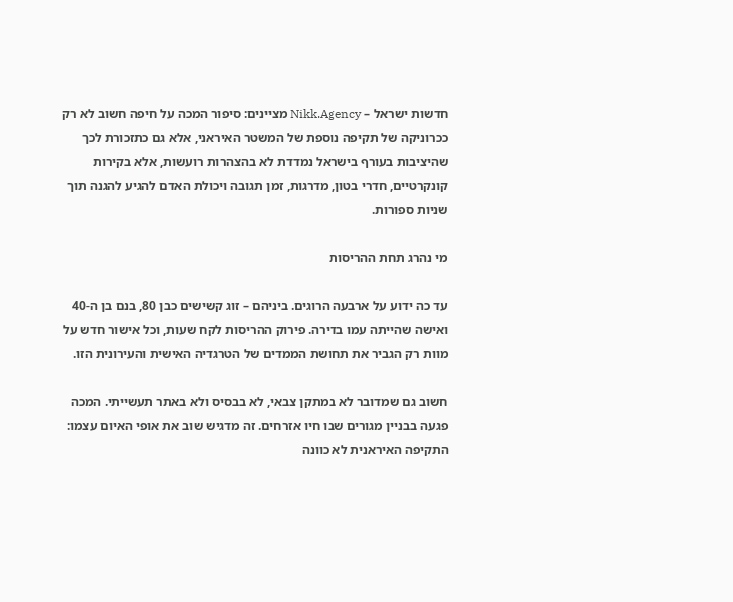חדשות ישראל – Nikk.Agency מציינים: סיפור המכה על חיפה חשוב לא רק ככרוניקה של תקיפה נוספת של המשטר האיראני, אלא גם כתזכורת לכך שהיציבות בעורף בישראל נמדדת לא בהצהרות רועשות, אלא בקירות קונקרטיים, חדרי בטון, מדרגות, זמן תגובה ויכולת האדם להגיע להגנה תוך שניות ספורות.

מי נהרג תחת ההריסות

עד כה ידוע על ארבעה הרוגים. ביניהם – זוג קשישים כבן 80, בנם בן ה-40 ואישה שהייתה עמו בדירה. פירוק ההריסות לקח שעות, וכל אישור חדש על מוות רק הגביר את תחושת הממדים של הטרגדיה האישית והעירונית הזו.

חשוב גם שמדובר לא במתקן צבאי, לא בבסיס ולא באתר תעשייתי. המכה פגעה בבניין מגורים שבו חיו אזרחים. זה מדגיש שוב את אופי האיום עצמו: התקיפה האיראנית לא כוונה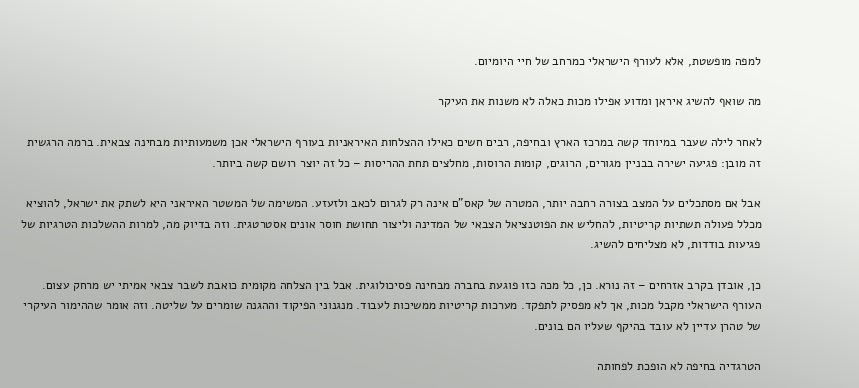למפה מופשטת, אלא לעורף הישראלי כמרחב של חיי היומיום.

מה שואף להשיג איראן ומדוע אפילו מכות כאלה לא משנות את העיקר

לאחר לילה שעבר במיוחד קשה במרכז הארץ ובחיפה, רבים חשים כאילו ההצלחות האיראניות בעורף הישראלי אכן משמעותיות מבחינה צבאית. ברמה הרגשית זה מובן: פגיעה ישירה בבניין מגורים, הרוגים, קומות הרוסות, מחלצים תחת ההריסות – כל זה יוצר רושם קשה ביותר.

אבל אם מסתכלים על המצב בצורה רחבה יותר, המטרה של קאס”ם אינה רק לגרום לכאב ולזעזע. המשימה של המשטר האיראני היא לשתק את ישראל, להוציא מכלל פעולה תשתיות קריטיות, להחליש את הפוטנציאל הצבאי של המדינה וליצור תחושת חוסר אונים אסטרטגית. וזה בדיוק מה, למרות ההשלכות הטרגיות של פגיעות בודדות, לא מצליחים להשיג.

כן, אובדן בקרב אזרחים – זה נורא. כן, כל מכה כזו פוגעת בחברה מבחינה פסיכולוגית. אבל בין הצלחה מקומית כואבת לשבר צבאי אמיתי יש מרחק עצום. העורף הישראלי מקבל מכות, אך לא מפסיק לתפקד. מערכות קריטיות ממשיכות לעבוד. מנגנוני הפיקוד וההגנה שומרים על שליטה. וזה אומר שההימור העיקרי של טהרן עדיין לא עובד בהיקף שעליו הם בונים.

הטרגדיה בחיפה לא הופכת לפחותה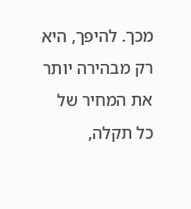מכך. להיפך, היא רק מבהירה יותר את המחיר של כל תקלה,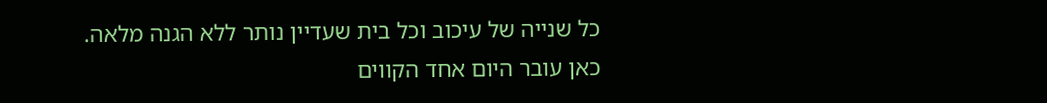כל שנייה של עיכוב וכל בית שעדיין נותר ללא הגנה מלאה. כאן עובר היום אחד הקווים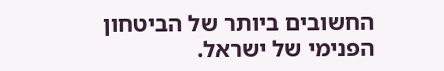החשובים ביותר של הביטחון הפנימי של ישראל.